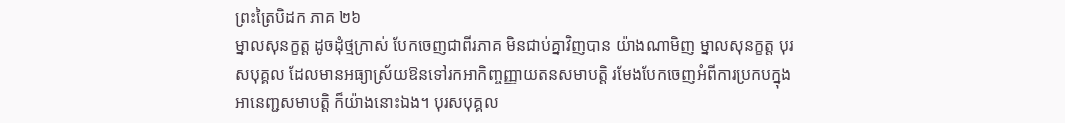ព្រះត្រៃបិដក ភាគ ២៦
ម្នាលសុនក្ខត្ត ដូចដុំថ្មក្រាស់ បែកចេញជាពីរភាគ មិនជាប់គ្នាវិញបាន យ៉ាងណាមិញ ម្នាលសុនក្ខត្ត បុរសបុគ្គល ដែលមានអធ្យាស្រ័យឱនទៅរកអាកិញ្ចញ្ញាយតនសមាបត្តិ រមែងបែកចេញអំពីការប្រកបក្នុងអានេញ្ជសមាបត្តិ ក៏យ៉ាងនោះឯង។ បុរសបុគ្គល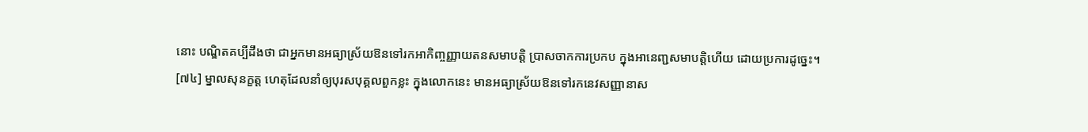នោះ បណ្ឌិតគប្បីដឹងថា ជាអ្នកមានអធ្យាស្រ័យឱនទៅរកអាកិញ្ចញ្ញាយតនសមាបត្តិ ប្រាសចាកការប្រកប ក្នុងអានេញ្ជសមាបត្តិហើយ ដោយប្រការដូច្នេះ។
[៧៤] ម្នាលសុនក្ខត្ត ហេតុដែលនាំឲ្យបុរសបុគ្គលពួកខ្លះ ក្នុងលោកនេះ មានអធ្យាស្រ័យឱនទៅរកនេវសញ្ញានាស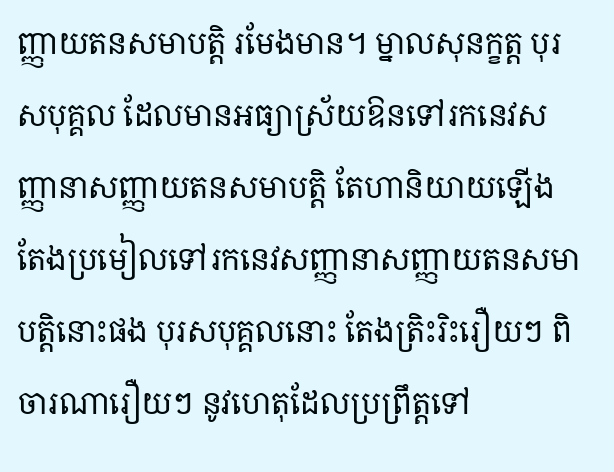ញ្ញាយតនសមាបត្តិ រមែងមាន។ ម្នាលសុនក្ខត្ត បុរសបុគ្គល ដែលមានអធ្យាស្រ័យឱនទៅរកនេវសញ្ញានាសញ្ញាយតនសមាបត្តិ តែហានិយាយឡើង តែងប្រមៀលទៅរកនេវសញ្ញានាសញ្ញាយតនសមាបត្តិនោះផង បុរសបុគ្គលនោះ តែងត្រិះរិះរឿយៗ ពិចារណារឿយៗ នូវហេតុដែលប្រព្រឹត្តទៅ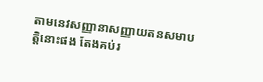តាមនេវសញ្ញានាសញ្ញាយតនសមាបត្តិនោះផង តែងគប់រ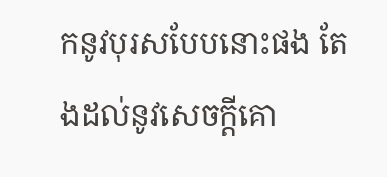កនូវបុរសបែបនោះផង តែងដល់នូវសេចក្តីគោ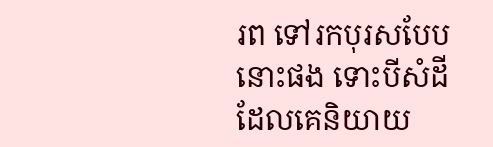រព ទៅរកបុរសបែបនោះផង ទោះបីសំដី ដែលគេនិយាយ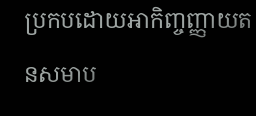ប្រកបដោយអាកិញ្ចញ្ញាយតនសមាប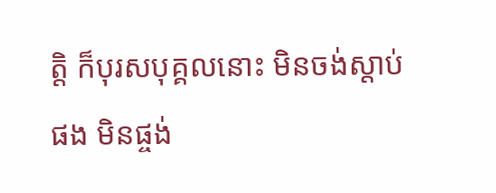ត្តិ ក៏បុរសបុគ្គលនោះ មិនចង់ស្តាប់ផង មិនផ្ចង់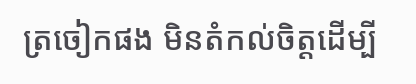ត្រចៀកផង មិនតំកល់ចិត្តដើម្បី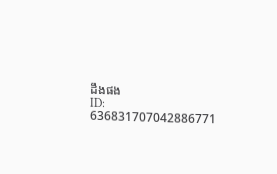ដឹងផង
ID: 636831707042886771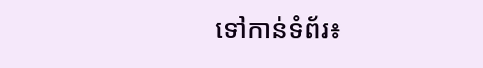ទៅកាន់ទំព័រ៖